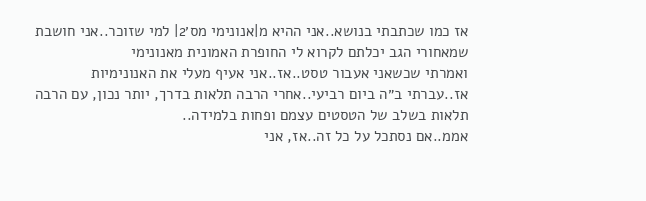אז כמו שכתבתי בנושא..אני ההיא מ|אנונימי מס׳2| למי שזוכר..אני חושבת שמאחורי הגב יכלתם לקרוא לי החופרת האמונית מאנונימי
ואמרתי שכשאני אעבור טסט..אז..אני אעיף מעלי את האנונימיות
אז..עברתי ב״ה ביום רביעי..אחרי הרבה תלאות בדרך, יותר נכון, עם הרבה תלאות בשלב של הטסטים עצמם ופחות בלמידה..
אממ..אם נסתכל על כל זה..אז, אני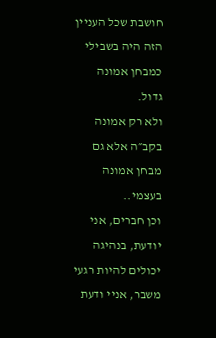חושבת שכל העניין הזה היה בשבילי כמבחן אמונה גדול.
ולא רק אמונה בקב״ה אלא גם מבחן אמונה בעצמי..
וכן חברים, אני יודעת, בנהיגה יכולים להיות רגעי משבר, אניי ודעת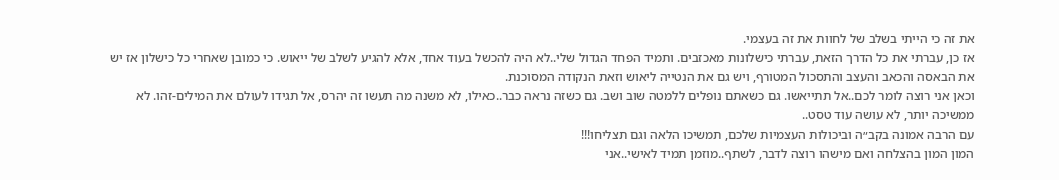את זה כי הייתי בשלב של לחוות את זה בעצמי.
אז כן, עברתי את כל הדרך הזאת, עברתי כישלונות מאכזבים. ותמיד הפחד הגדול שלי..לא היה להכשל בעוד אחד, אלא להגיע לשלב של ייאוש. כי כמובן שאחרי כל כישלון אז יש את הבאסה והכאב והעצב והתסכול המטורף, ויש גם את הנטייה ליאוש וזאת הנקודה המסוכנת.
וכאן אני רוצה לומר לכם..אל תתייאשו. גם כשאתם נופלים ללמטה שוב ושב. גם כשזה נראה כבר..כאילו, לא משנה מה תעשו זה יהרס, אל תגידו לעולם את המילים-זהו. לא ממשיכה יותר, לא עושה עוד טסט..
עם הרבה אמונה בקב״ה וביכולות העצמיות שלכם, תמשיכו הלאה וגם תצליחו!!!
המון המון בהצלחה ואם מישהו רוצה לדבר, לשתף..מוזמן תמיד לאישי..אני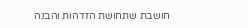חושבת שתחושת הזדהות והבנה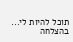תוכל להיות לי...
בהצלחה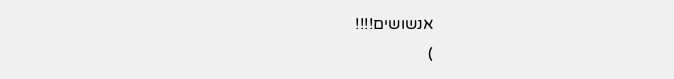אנשושים!!!!
)